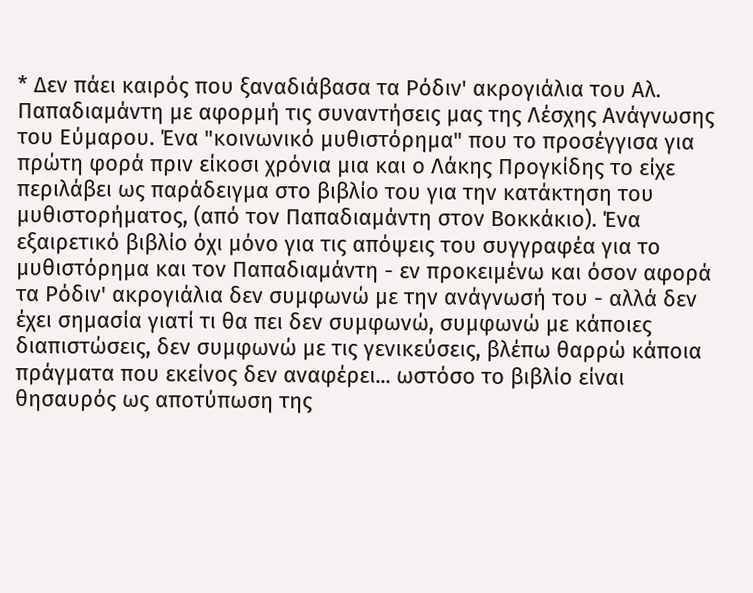* Δεν πάει καιρός που ξαναδιάβασα τα Ρόδιν' ακρογιάλια του Αλ. Παπαδιαμάντη με αφορμή τις συναντήσεις μας της Λέσχης Ανάγνωσης του Εύμαρου. Ένα "κοινωνικό μυθιστόρημα" που το προσέγγισα για πρώτη φορά πριν είκοσι χρόνια μια και ο Λάκης Προγκίδης το είχε περιλάβει ως παράδειγμα στο βιβλίο του για την κατάκτηση του μυθιστορήματος, (από τον Παπαδιαμάντη στον Βοκκάκιο). Ένα εξαιρετικό βιβλίο όχι μόνο για τις απόψεις του συγγραφέα για το μυθιστόρημα και τον Παπαδιαμάντη - εν προκειμένω και όσον αφορά τα Ρόδιν' ακρογιάλια δεν συμφωνώ με την ανάγνωσή του - αλλά δεν έχει σημασία γιατί τι θα πει δεν συμφωνώ, συμφωνώ με κάποιες διαπιστώσεις, δεν συμφωνώ με τις γενικεύσεις, βλέπω θαρρώ κάποια πράγματα που εκείνος δεν αναφέρει... ωστόσο το βιβλίο είναι θησαυρός ως αποτύπωση της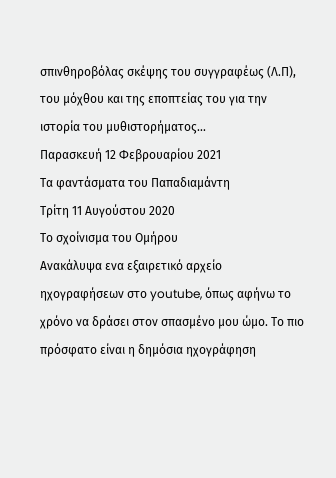σπινθηροβόλας σκέψης του συγγραφέως (Λ.Π), του μόχθου και της εποπτείας του για την ιστορία του μυθιστορήματος...
Παρασκευή 12 Φεβρουαρίου 2021
Τα φαντάσματα του Παπαδιαμάντη
Τρίτη 11 Αυγούστου 2020
Το σχοίνισμα του Ομήρου
Ανακάλυψα ενα εξαιρετικό αρχείο ηχογραφήσεων στο youtube, όπως αφήνω το χρόνο να δράσει στον σπασμένο μου ώμο. Το πιο πρόσφατο είναι η δημόσια ηχογράφηση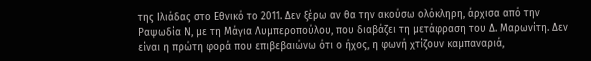της Ιλιάδας στο Εθνικό το 2011. Δεν ξέρω αν θα την ακούσω ολόκληρη, άρχισα από την Ραψωδία Ν, με τη Μάγια Λυμπεροπούλου, που διαβάζει τη μετάφραση του Δ. Μαρωνίτη. Δεν είναι η πρώτη φορά που επιβεβαιώνω ότι ο ήχος, η φωνή χτίζουν καμπαναριά,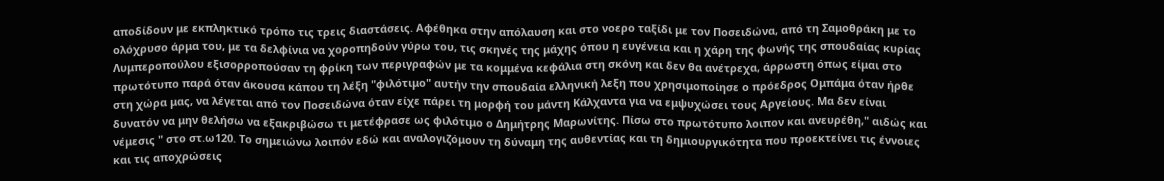αποδίδουν με εκπληκτικό τρόπο τις τρεις διαστάσεις. Αφέθηκα στην απόλαυση και στο νοερο ταξίδι με τον Ποσειδώνα, από τη Σαμοθράκη με το ολόχρυσο άρμα του, με τα δελφίνια να χοροπηδούν γύρω του, τις σκηνές της μάχης όπου η ευγένεια και η χάρη της φωνής της σπουδαίας κυρίας Λυμπεροπούλου εξισορροπούσαν τη φρίκη των περιγραφών με τα κομμένα κεφάλια στη σκόνη και δεν θα ανέτρεχα, άρρωστη όπως είμαι στο πρωτότυπο παρά όταν άκουσα κάπου τη λέξη "φιλότιμο" αυτήν την σπουδαία ελληνική λεξη που χρησιμοποίησε ο πρόεδρος Ομπάμα όταν ήρθε στη χώρα μας, να λέγεται από τον Ποσειδώνα όταν είχε πάρει τη μορφή του μάντη Κάλχαντα για να εμψυχώσει τους Αργείους. Μα δεν είναι δυνατόν να μην θελήσω να εξακριβώσω τι μετέφρασε ως φιλότιμο ο Δημήτρης Μαρωνίτης. Πίσω στο πρωτότυπο λοιπον και ανευρέθη," αιδώς και νέμεσις " στο στ.ω120. Το σημειώνω λοιπόν εδώ και αναλογιζόμουν τη δύναμη της αυθεντίας και τη δημιουργικότητα που προεκτείνει τις έννοιες και τις αποχρώσεις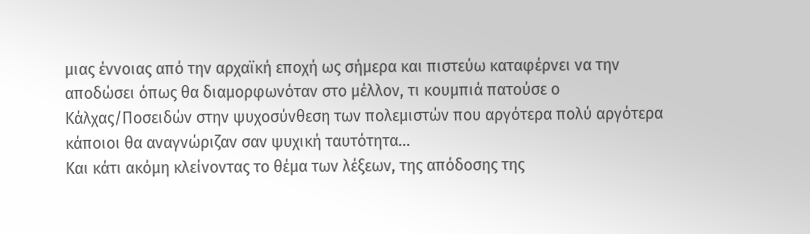μιας έννοιας από την αρχαϊκή εποχή ως σήμερα και πιστεύω καταφέρνει να την αποδώσει όπως θα διαμορφωνόταν στο μέλλον, τι κουμπιά πατούσε ο Κάλχας/Ποσειδών στην ψυχοσύνθεση των πολεμιστών που αργότερα πολύ αργότερα κάποιοι θα αναγνώριζαν σαν ψυχική ταυτότητα...
Και κάτι ακόμη κλείνοντας το θέμα των λέξεων, της απόδοσης της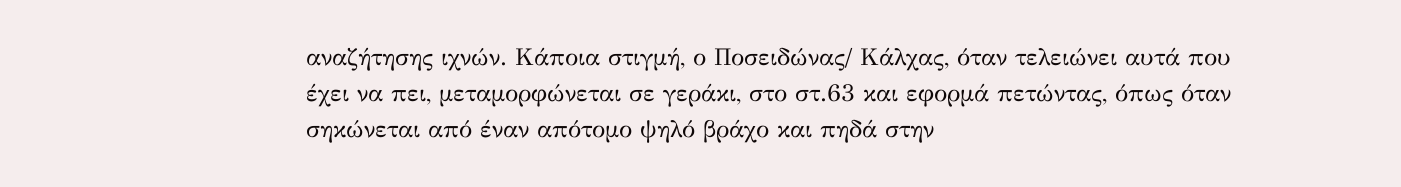αναζήτησης ιχνών. Κάποια στιγμή, ο Ποσειδώνας/ Κάλχας, όταν τελειώνει αυτά που έχει να πει, μεταμορφώνεται σε γεράκι, στο στ.63 και εφορμά πετώντας, όπως όταν σηκώνεται από έναν απότομο ψηλό βράχο και πηδά στην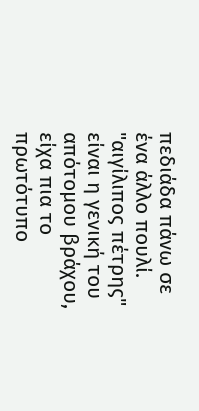πεδιάδα πάνω σε ένα άλλο πουλί. "αιγίλιπος πέτρης" είναι η γενική του απότομου βράχου, είχα πια το πρωτότυπο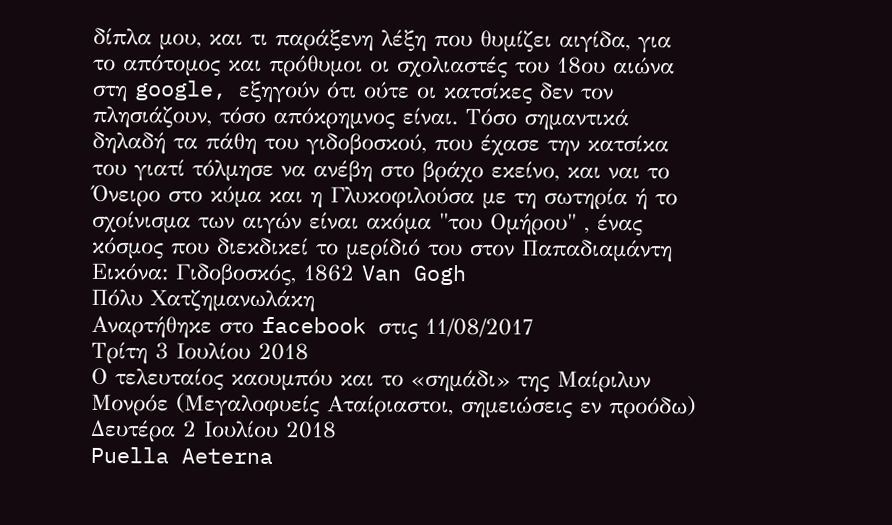δίπλα μου, και τι παράξενη λέξη που θυμίζει αιγίδα, για το απότομος και πρόθυμοι οι σχολιαστές του 18ου αιώνα στη google, εξηγούν ότι ούτε οι κατσίκες δεν τον πλησιάζουν, τόσο απόκρημνος είναι. Τόσο σημαντικά δηλαδή τα πάθη του γιδοβοσκού, που έχασε την κατσίκα του γιατί τόλμησε να ανέβη στο βράχο εκείνο, και ναι το Όνειρο στο κύμα και η Γλυκοφιλούσα με τη σωτηρία ή το σχοίνισμα των αιγών είναι ακόμα "του Ομήρου" , ένας κόσμος που διεκδικεί το μερίδιό του στον Παπαδιαμάντη
Εικόνα: Γιδοβοσκός, 1862 Van Gogh
Πόλυ Χατζημανωλάκη
Αναρτήθηκε στο facebook στις 11/08/2017
Τρίτη 3 Ιουλίου 2018
Ο τελευταίος καουμπόυ και το «σημάδι» της Μαίριλυν Μονρόε (Μεγαλοφυείς Αταίριαστοι, σημειώσεις εν προόδω)
Δευτέρα 2 Ιουλίου 2018
Puella Aeterna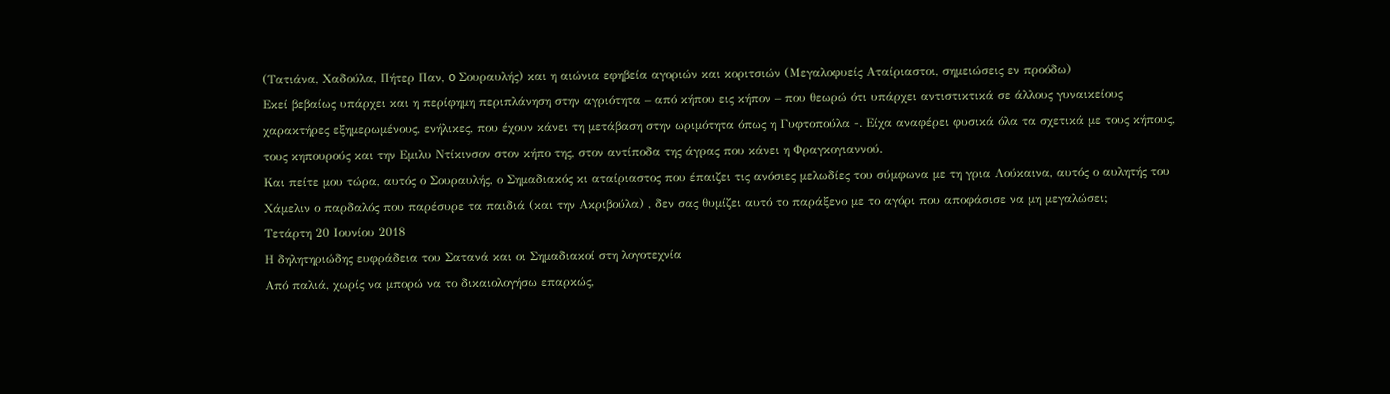(Τατιάνα, Χαδούλα, Πήτερ Παν, o Σουραυλής) και η αιώνια εφηβεία αγοριών και κοριτσιών (Μεγαλοφυείς Αταίριαστοι, σημειώσεις εν προόδω)
Εκεί βεβαίως υπάρχει και η περίφημη περιπλάνηση στην αγριότητα – από κήπου εις κήπον – που θεωρώ ότι υπάρχει αντιστικτικά σε άλλους γυναικείους χαρακτήρες εξημερωμένους, ενήλικες, που έχουν κάνει τη μετάβαση στην ωριμότητα όπως η Γυφτοπούλα -. Είχα αναφέρει φυσικά όλα τα σχετικά με τους κήπους, τους κηπουρούς και την Εμιλυ Ντίκινσον στον κήπο της, στον αντίποδα της άγρας που κάνει η Φραγκογιαννού.
Και πείτε μου τώρα, αυτός ο Σουραυλής, ο Σημαδιακός κι αταίριαστος που έπαιζει τις ανόσιες μελωδίες του σύμφωνα με τη γρια Λούκαινα, αυτός ο αυλητής του Χάμελιν ο παρδαλός που παρέσυρε τα παιδιά (και την Ακριβούλα) , δεν σας θυμίζει αυτό το παράξενο με το αγόρι που αποφάσισε να μη μεγαλώσει;
Τετάρτη 20 Ιουνίου 2018
Η δηλητηριώδης ευφράδεια του Σατανά και οι Σημαδιακοί στη λογοτεχνία
Από παλιά, χωρίς να μπορώ να το δικαιολογήσω επαρκώς,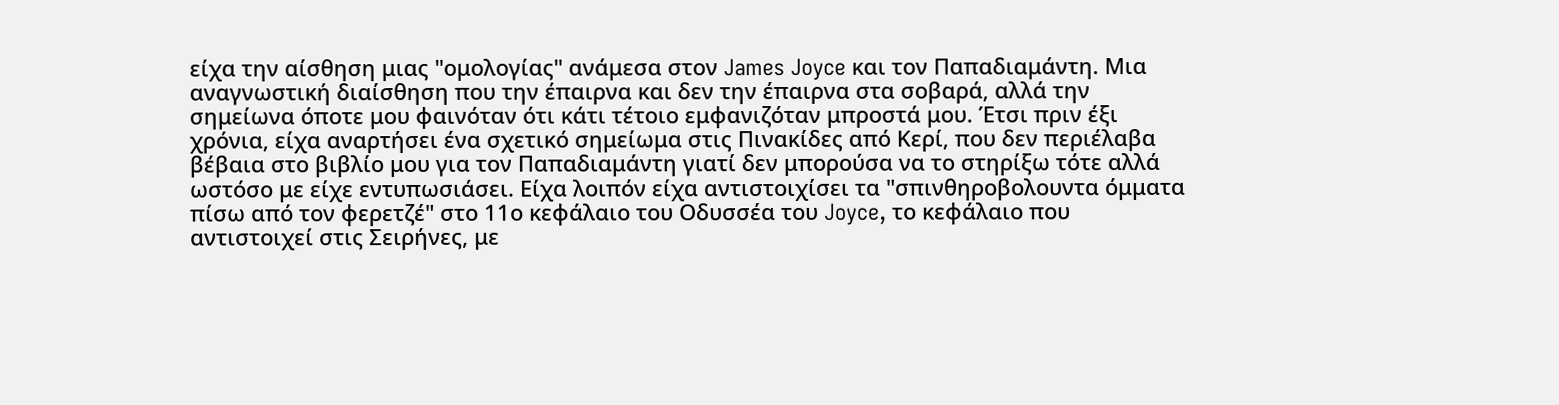είχα την αίσθηση μιας "ομολογίας" ανάμεσα στον James Joyce και τον Παπαδιαμάντη. Μια αναγνωστική διαίσθηση που την έπαιρνα και δεν την έπαιρνα στα σοβαρά, αλλά την σημείωνα όποτε μου φαινόταν ότι κάτι τέτοιο εμφανιζόταν μπροστά μου. Έτσι πριν έξι χρόνια, είχα αναρτήσει ένα σχετικό σημείωμα στις Πινακίδες από Κερί, που δεν περιέλαβα βέβαια στο βιβλίο μου για τον Παπαδιαμάντη γιατί δεν μπορούσα να το στηρίξω τότε αλλά ωστόσο με είχε εντυπωσιάσει. Είχα λοιπόν είχα αντιστοιχίσει τα "σπινθηροβολουντα όμματα πίσω από τον φερετζέ" στο 11ο κεφάλαιο του Οδυσσέα του Joyce, το κεφάλαιο που αντιστοιχεί στις Σειρήνες, με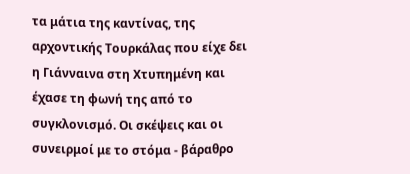τα μάτια της καντίνας, της αρχοντικής Τουρκάλας που είχε δει η Γιάνναινα στη Χτυπημένη και έχασε τη φωνή της από το συγκλονισμό. Οι σκέψεις και οι συνειρμοί με το στόμα - βάραθρο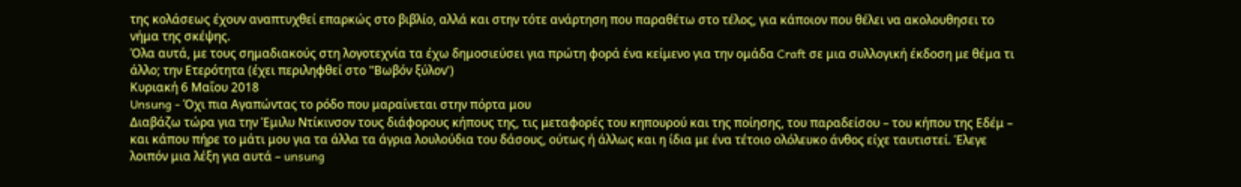της κολάσεως έχουν αναπτυχθεί επαρκώς στο βιβλίο, αλλά και στην τότε ανάρτηση που παραθέτω στο τέλος, για κάποιον που θέλει να ακολουθησει το νήμα της σκέψης.
Όλα αυτά, με τους σημαδιακούς στη λογοτεχνία τα έχω δημοσιεύσει για πρώτη φορά ένα κείμενο για την ομάδα Craft σε μια συλλογική έκδοση με θέμα τι άλλο; την Ετερότητα (έχει περιληφθεί στο "Βωβόν ξύλον')
Κυριακή 6 Μαΐου 2018
Unsung - Όχι πια Αγαπώντας το ρόδο που μαραίνεται στην πόρτα μου
Διαβάζω τώρα για την Έμιλυ Ντίκινσον τους διάφορους κήπους της, τις μεταφορές του κηπουρού και της ποίησης, του παραδείσου – του κήπου της Εδέμ – και κάπου πήρε το μάτι μου για τα άλλα τα άγρια λουλούδια του δάσους, ούτως ή άλλως και η ίδια με ένα τέτοιο ολόλευκο άνθος είχε ταυτιστεί. Έλεγε λοιπόν μια λέξη για αυτά – unsung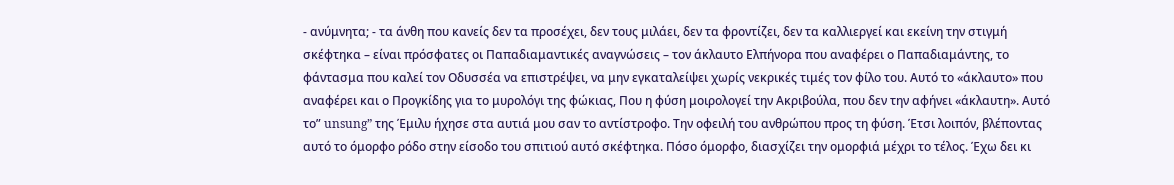- ανύμνητα; - τα άνθη που κανείς δεν τα προσέχει, δεν τους μιλάει, δεν τα φροντίζει, δεν τα καλλιεργεί και εκείνη την στιγμή σκέφτηκα – είναι πρόσφατες οι Παπαδιαμαντικές αναγνώσεις – τον άκλαυτο Ελπήνορα που αναφέρει ο Παπαδιαμάντης, το φάντασμα που καλεί τον Οδυσσέα να επιστρέψει, να μην εγκαταλείψει χωρίς νεκρικές τιμές τον φίλο του. Αυτό το «άκλαυτο» που αναφέρει και ο Προγκίδης για το μυρολόγι της φώκιας, Που η φύση μοιρολογεί την Ακριβούλα, που δεν την αφήνει «άκλαυτη». Αυτό το” unsung” της Έμιλυ ήχησε στα αυτιά μου σαν το αντίστροφο. Την οφειλή του ανθρώπου προς τη φύση. Έτσι λοιπόν, βλέποντας αυτό το όμορφο ρόδο στην είσοδο του σπιτιού αυτό σκέφτηκα. Πόσο όμορφο, διασχίζει την ομορφιά μέχρι το τέλος. Έχω δει κι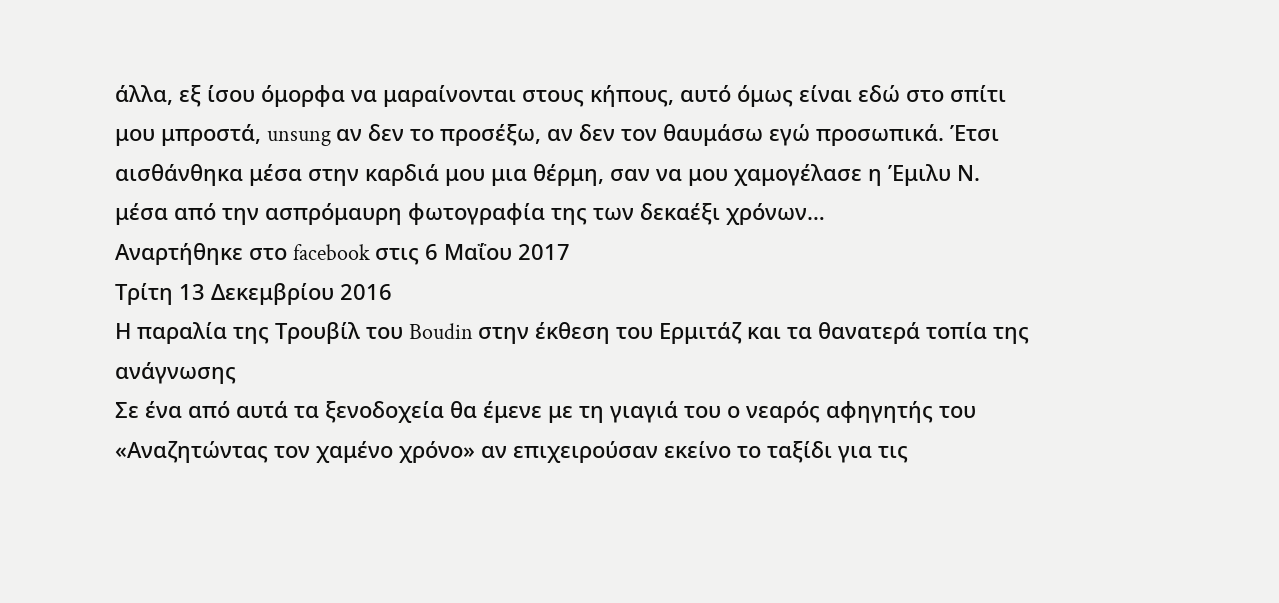άλλα, εξ ίσου όμορφα να μαραίνονται στους κήπους, αυτό όμως είναι εδώ στο σπίτι μου μπροστά, unsung αν δεν το προσέξω, αν δεν τον θαυμάσω εγώ προσωπικά. Έτσι αισθάνθηκα μέσα στην καρδιά μου μια θέρμη, σαν να μου χαμογέλασε η Έμιλυ Ν. μέσα από την ασπρόμαυρη φωτογραφία της των δεκαέξι χρόνων…
Aναρτήθηκε στο facebook στις 6 Μαΐου 2017
Τρίτη 13 Δεκεμβρίου 2016
Η παραλία της Τρουβίλ του Boudin στην έκθεση του Ερμιτάζ και τα θανατερά τοπία της ανάγνωσης
Σε ένα από αυτά τα ξενοδοχεία θα έμενε με τη γιαγιά του ο νεαρός αφηγητής του «Αναζητώντας τον χαμένο χρόνο» αν επιχειρούσαν εκείνο το ταξίδι για τις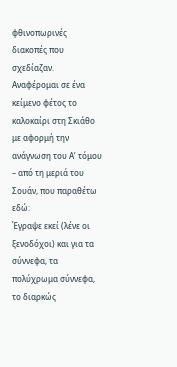φθινοπωρινές διακοπές που σχεδίαζαν.
Αναφέρομαι σε ένα κείμενο φέτος το καλοκαίρι στη Σκιάθο με αφορμή την ανάγνωση του Α’ τόμου – από τη μεριά του Σουάν, που παραθέτω εδώ:
Έγραψε εκεί (λένε οι ξενοδόχοι) και για τα σύννεφα, τα πολύχρωμα σύννεφα, το διαρκώς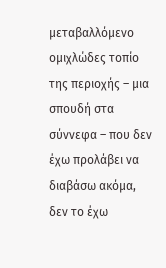μεταβαλλόμενο ομιχλώδες τοπίο της περιοχής – μια σπουδή στα σύννεφα – που δεν έχω προλάβει να διαβάσω ακόμα, δεν το έχω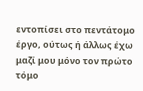εντοπίσει στο πεντάτομο έργο, ούτως ή άλλως έχω μαζί μου μόνο τον πρώτο τόμο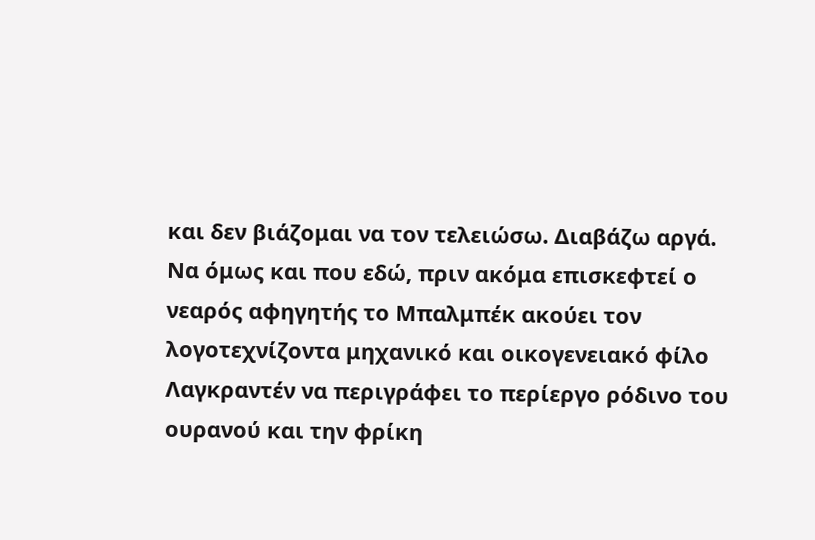και δεν βιάζομαι να τον τελειώσω. Διαβάζω αργά.
Να όμως και που εδώ, πριν ακόμα επισκεφτεί ο νεαρός αφηγητής το Μπαλμπέκ ακούει τον λογοτεχνίζοντα μηχανικό και οικογενειακό φίλο Λαγκραντέν να περιγράφει το περίεργο ρόδινο του ουρανού και την φρίκη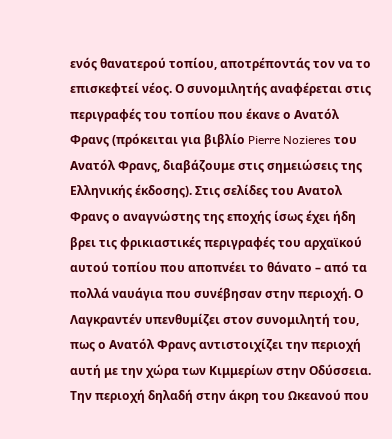ενός θανατερού τοπίου, αποτρέποντάς τον να το επισκεφτεί νέος. Ο συνομιλητής αναφέρεται στις περιγραφές του τοπίου που έκανε ο Ανατόλ Φρανς (πρόκειται για βιβλίο Pierre Nozieres του Ανατόλ Φρανς, διαβάζουμε στις σημειώσεις της Ελληνικής έκδοσης). Στις σελίδες του Ανατολ Φρανς ο αναγνώστης της εποχής ίσως έχει ήδη βρει τις φρικιαστικές περιγραφές του αρχαϊκού αυτού τοπίου που αποπνέει το θάνατο – από τα πολλά ναυάγια που συνέβησαν στην περιοχή. Ο Λαγκραντέν υπενθυμίζει στον συνομιλητή του, πως ο Ανατόλ Φρανς αντιστοιχίζει την περιοχή αυτή με την χώρα των Κιμμερίων στην Οδύσσεια. Την περιοχή δηλαδή στην άκρη του Ωκεανού που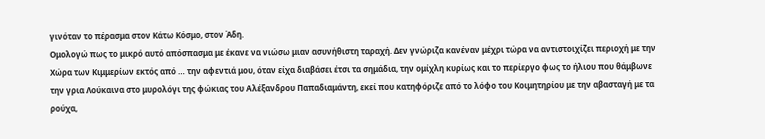γινόταν το πέρασμα στον Κάτω Κόσμο, στον Άδη.
Ομολογώ πως το μικρό αυτό απόσπασμα με έκανε να νιώσω μιαν ασυνήθιστη ταραχή. Δεν γνώριζα κανέναν μέχρι τώρα να αντιστοιχίζει περιοχή με την Χώρα των Κιμμερίων εκτός από … την αφεντιά μου, όταν είχα διαβάσει έτσι τα σημάδια, την ομίχλη κυρίως και το περίεργο φως το ήλιου που θάμβωνε την γρια Λούκαινα στο μυρολόγι της φώκιας του Αλέξανδρου Παπαδιαμάντη, εκεί που κατηφόριζε από το λόφο του Κοιμητηρίου με την αβασταγή με τα ρούχα,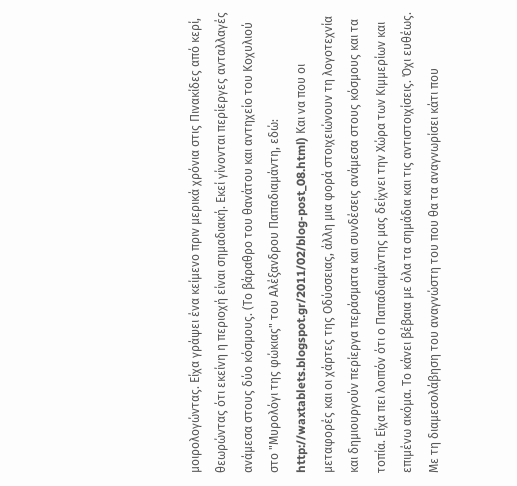μοιρολογώντας. Είχα γράψει ένα κείμενο πριν μερικά χρόνια στις Πινακίδες από κερί, θεωρώντας ότι εκείνη η περιοχή είναι σημαδιακή. Εκεί γίνονται περίεργες ανταλλαγές ανάμεσα στους δύο κόσμους. (Το βάραθρο του θανάτου και αντηχείο του Κοχυλιού στο "Μυρολόγι της φώκιας" του Αλέξανδρου Παπαδιαμάντη, εδώ: http://waxtablets.blogspot.gr/2011/02/blog-post_08.html) Και να που οι μεταφορές και οι χάρτες της Οδύσσειας, άλλη μια φορά στοιχειώνουν τη λογοτεχνία και δημιουργούν περίεργα περάσματα και συνδέσεις ανάμεσα στους κόσμους και τα τοπία. Είχα πει λοιπόν ότι ο Παπαδιαμάντης μας δείχνει την Χώρα των Κιμμερίων και επιμένω ακόμα. Το κάνει βέβαια με όλα τα σημάδια και τις αντιστοιχίσεις. Όχι ευθέως. Με τη διαμεσολάβηση του αναγνώστη του που θα τα αναγνωρίσει κάτι που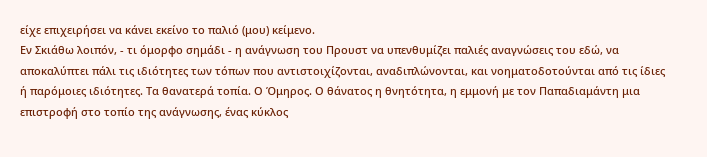είχε επιχειρήσει να κάνει εκείνο το παλιό (μου) κείμενο.
Εν Σκιάθω λοιπόν, - τι όμορφο σημάδι - η ανάγνωση του Προυστ να υπενθυμίζει παλιές αναγνώσεις του εδώ, να αποκαλύπτει πάλι τις ιδιότητες των τόπων που αντιστοιχίζονται, αναδιπλώνονται, και νοηματοδοτούνται από τις ίδιες ή παρόμοιες ιδιότητες. Τα θανατερά τοπία. Ο Όμηρος. Ο θάνατος η θνητότητα, η εμμονή με τον Παπαδιαμάντη μια επιστροφή στο τοπίο της ανάγνωσης, ένας κύκλος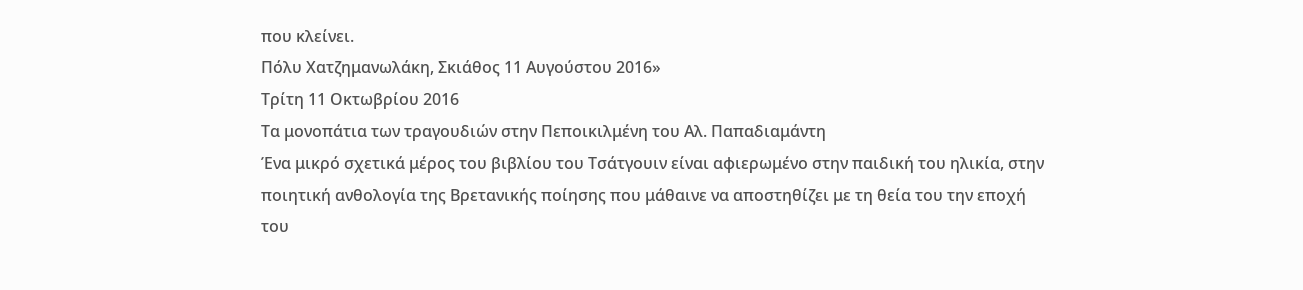που κλείνει.
Πόλυ Χατζημανωλάκη, Σκιάθος 11 Αυγούστου 2016»
Τρίτη 11 Οκτωβρίου 2016
Τα μονοπάτια των τραγουδιών στην Πεποικιλμένη του Αλ. Παπαδιαμάντη
Ένα μικρό σχετικά μέρος του βιβλίου του Τσάτγουιν είναι αφιερωμένο στην παιδική του ηλικία, στην ποιητική ανθολογία της Βρετανικής ποίησης που μάθαινε να αποστηθίζει με τη θεία του την εποχή του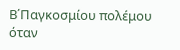Β΄Παγκοσμίου πολέμου όταν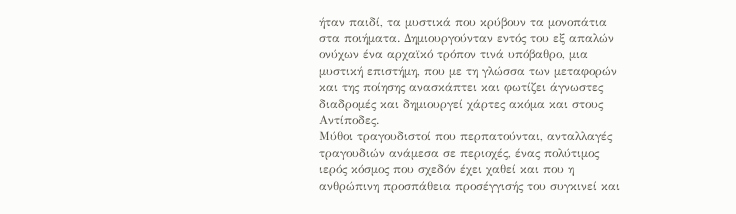ήταν παιδί, τα μυστικά που κρύβουν τα μονοπάτια στα ποιήματα. Δημιουργούνταν εντός του εξ απαλών ονύχων ένα αρχαϊκό τρόπον τινά υπόβαθρο, μια μυστική επιστήμη, που με τη γλώσσα των μεταφορών και της ποίησης ανασκάπτει και φωτίζει άγνωστες διαδρομές και δημιουργεί χάρτες ακόμα και στους Αντίποδες.
Μύθοι τραγουδιστοί που περπατούνται, ανταλλαγές τραγουδιών ανάμεσα σε περιοχές, ένας πολύτιμος ιερός κόσμος που σχεδόν έχει χαθεί και που η ανθρώπινη προσπάθεια προσέγγισής του συγκινεί και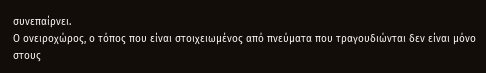συνεπαίρνει.
Ο ονειροχώρος, ο τόπος που είναι στοιχειωμένος από πνεύματα που τραγουδιώνται δεν είναι μόνο στους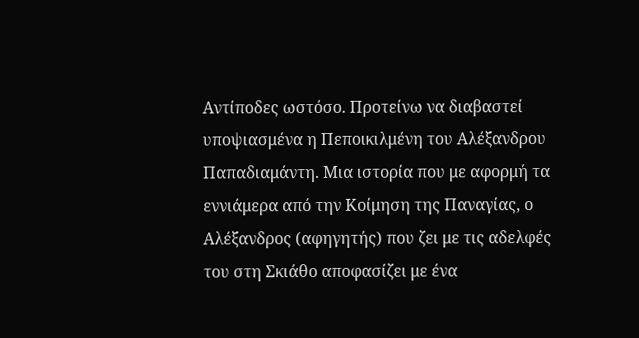Αντίποδες ωστόσο. Προτείνω να διαβαστεί υποψιασμένα η Πεποικιλμένη του Αλέξανδρου Παπαδιαμάντη. Μια ιστορία που με αφορμή τα εννιάμερα από την Κοίμηση της Παναγίας, ο Αλέξανδρος (αφηγητής) που ζει με τις αδελφές του στη Σκιάθο αποφασίζει με ένα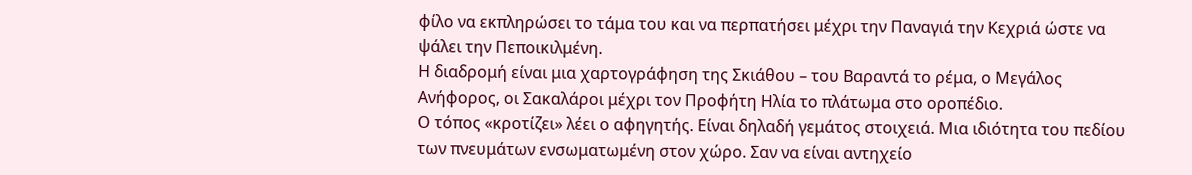φίλο να εκπληρώσει το τάμα του και να περπατήσει μέχρι την Παναγιά την Κεχριά ώστε να ψάλει την Πεποικιλμένη.
Η διαδρομή είναι μια χαρτογράφηση της Σκιάθου – του Βαραντά το ρέμα, ο Μεγάλος Ανήφορος, οι Σακαλάροι μέχρι τον Προφήτη Ηλία το πλάτωμα στο οροπέδιο.
Ο τόπος «κροτίζει» λέει ο αφηγητής. Είναι δηλαδή γεμάτος στοιχειά. Μια ιδιότητα του πεδίου των πνευμάτων ενσωματωμένη στον χώρο. Σαν να είναι αντηχείο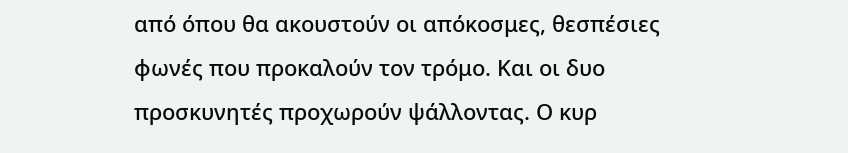από όπου θα ακουστούν οι απόκοσμες, θεσπέσιες φωνές που προκαλούν τον τρόμο. Και οι δυο προσκυνητές προχωρούν ψάλλοντας. Ο κυρ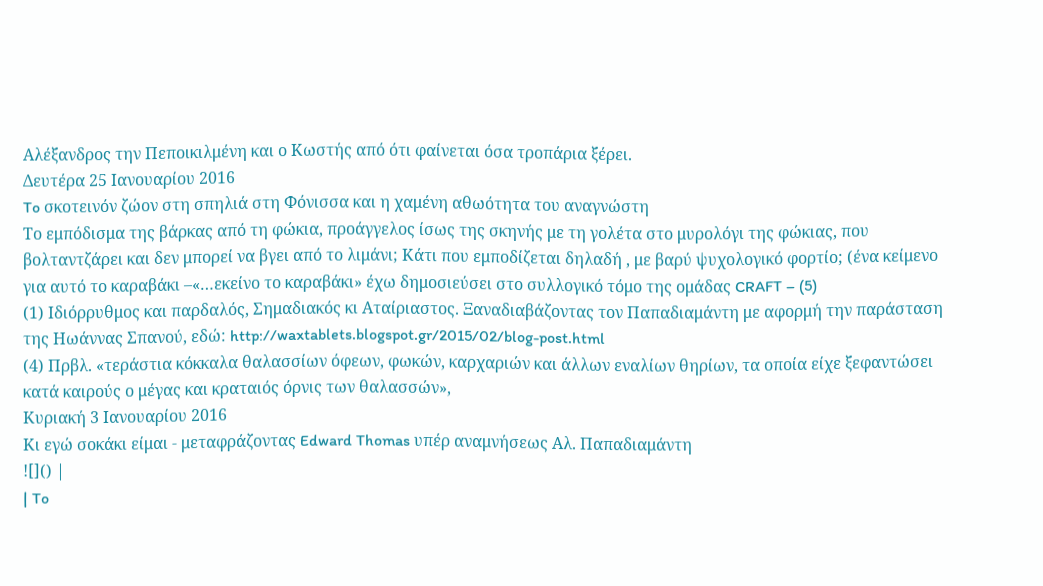Αλέξανδρος την Πεποικιλμένη και ο Κωστής από ότι φαίνεται όσα τροπάρια ξέρει.
Δευτέρα 25 Ιανουαρίου 2016
To σκοτεινόν ζώον στη σπηλιά στη Φόνισσα και η χαμένη αθωότητα του αναγνώστη
Το εμπόδισμα της βάρκας από τη φώκια, προάγγελος ίσως της σκηνής με τη γολέτα στο μυρολόγι της φώκιας, που βολταντζάρει και δεν μπορεί να βγει από το λιμάνι; Κάτι που εμποδίζεται δηλαδή , με βαρύ ψυχολογικό φορτίο; (ένα κείμενο για αυτό το καραβάκι –«…εκείνο το καραβάκι» έχω δημοσιεύσει στο συλλογικό τόμο της ομάδας CRAFT – (5)
(1) Ιδιόρρυθμος και παρδαλός, Σημαδιακός κι Αταίριαστος. Ξαναδιαβάζοντας τον Παπαδιαμάντη με αφορμή την παράσταση της Ηωάννας Σπανού, εδώ: http://waxtablets.blogspot.gr/2015/02/blog-post.html
(4) Πρβλ. «τεράστια κόκκαλα θαλασσίων όφεων, φωκών, καρχαριών και άλλων εναλίων θηρίων, τα οποία είχε ξεφαντώσει κατά καιρούς ο μέγας και κραταιός όρνις των θαλασσών»,
Κυριακή 3 Ιανουαρίου 2016
Κι εγώ σοκάκι είμαι - μεταφράζοντας Edward Thomas υπέρ αναμνήσεως Αλ. Παπαδιαμάντη
![]() |
| To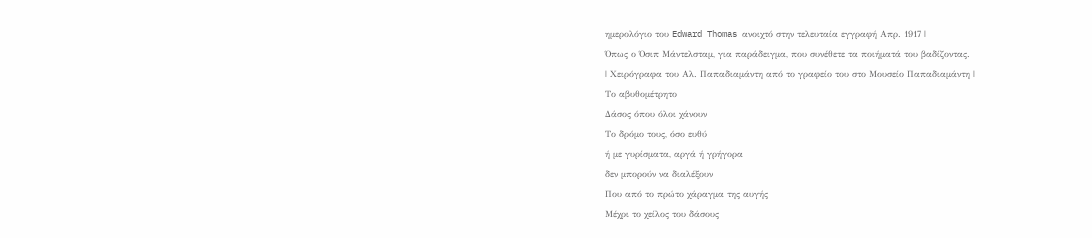ημερολόγιο του Edward Thomas ανοιχτό στην τελευταία εγγραφή Απρ. 1917 |
Όπως ο Όσιπ Μάντελσταμ, για παράδειγμα, που συνέθετε τα ποιήματά του βαδίζοντας.
| Χειρόγραφα του Αλ. Παπαδιαμάντη από το γραφείο του στο Μουσείο Παπαδιαμάντη |
Το αβυθομέτρητο
Δάσος όπου όλοι χάνουν
Το δρόμο τους, όσο ευθύ
ή με γυρίσματα, αργά ή γρήγορα
δεν μπορούν να διαλέξουν
Που από το πρώτο χάραγμα της αυγής
Μέχρι το χείλος του δάσους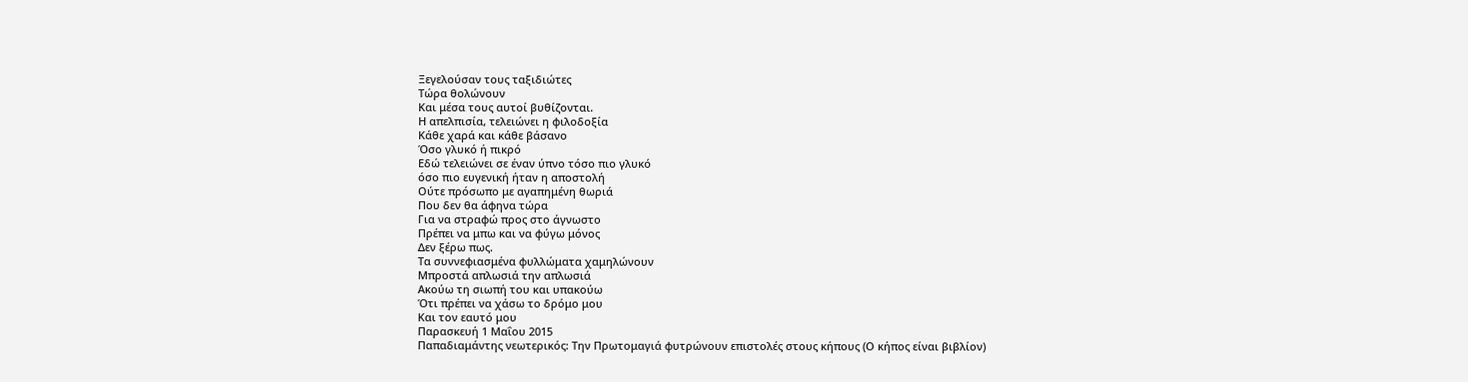Ξεγελούσαν τους ταξιδιώτες
Τώρα θολώνουν
Και μέσα τους αυτοί βυθίζονται.
Η απελπισία, τελειώνει η φιλοδοξία
Κάθε χαρά και κάθε βάσανο
Όσο γλυκό ή πικρό
Εδώ τελειώνει σε έναν ύπνο τόσο πιο γλυκό
όσο πιο ευγενική ήταν η αποστολή
Ούτε πρόσωπο με αγαπημένη θωριά
Που δεν θα άφηνα τώρα
Για να στραφώ προς στο άγνωστο
Πρέπει να μπω και να φύγω μόνος
Δεν ξέρω πως.
Τα συννεφιασμένα φυλλώματα χαμηλώνουν
Μπροστά απλωσιά την απλωσιά
Ακούω τη σιωπή του και υπακούω
Ότι πρέπει να χάσω το δρόμο μου
Και τον εαυτό μου
Παρασκευή 1 Μαΐου 2015
Παπαδιαμάντης νεωτερικός: Την Πρωτομαγιά φυτρώνουν επιστολές στους κήπους (Ο κήπος είναι βιβλίον)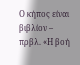Ο κήπος είναι βιβλίον – πρβλ. «Η βοή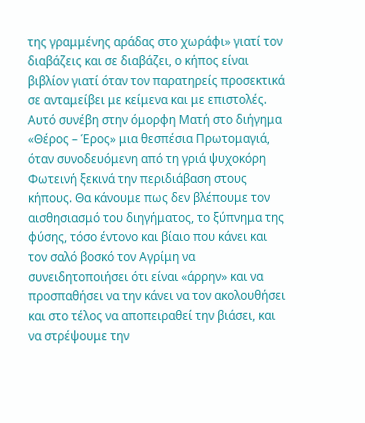της γραμμένης αράδας στο χωράφι» γιατί τον διαβάζεις και σε διαβάζει, ο κήπος είναι βιβλίον γιατί όταν τον παρατηρείς προσεκτικά σε ανταμείβει με κείμενα και με επιστολές.
Αυτό συνέβη στην όμορφη Ματή στο διήγημα «Θέρος – Έρος» μια θεσπέσια Πρωτομαγιά, όταν συνοδευόμενη από τη γριά ψυχοκόρη Φωτεινή ξεκινά την περιδιάβαση στους κήπους. Θα κάνουμε πως δεν βλέπουμε τον αισθησιασμό του διηγήματος, το ξύπνημα της φύσης, τόσο έντονο και βίαιο που κάνει και τον σαλό βοσκό τον Αγρίμη να συνειδητοποιήσει ότι είναι «άρρην» και να προσπαθήσει να την κάνει να τον ακολουθήσει και στο τέλος να αποπειραθεί την βιάσει, και να στρέψουμε την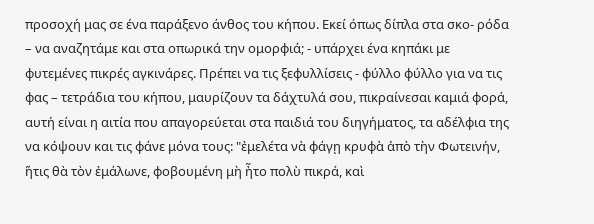προσοχή μας σε ένα παράξενο άνθος του κήπου. Εκεί όπως δίπλα στα σκο- ρόδα – να αναζητάμε και στα οπωρικά την ομορφιά; - υπάρχει ένα κηπάκι με φυτεμένες πικρές αγκινάρες. Πρέπει να τις ξεφυλλίσεις - φύλλο φύλλο για να τις φας – τετράδια του κήπου, μαυρίζουν τα δάχτυλά σου, πικραίνεσαι καμιά φορά, αυτή είναι η αιτία που απαγορεύεται στα παιδιά του διηγήματος, τα αδέλφια της να κόψουν και τις φάνε μόνα τους: "ἐμελέτα νὰ φάγῃ κρυφὰ ἀπὸ τὴν Φωτεινήν, ἥτις θὰ τὸν ἐμάλωνε, φοβουμένη μὴ ἦτο πολὺ πικρά, καὶ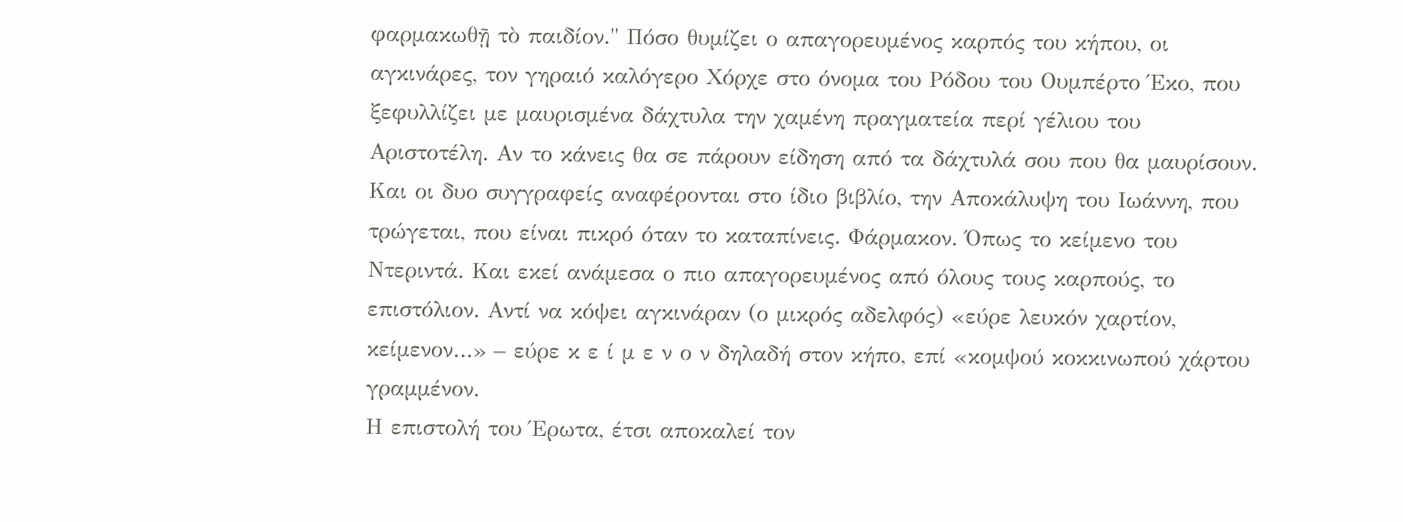φαρμακωθῇ τὸ παιδίον." Πόσο θυμίζει ο απαγορευμένος καρπός του κήπου, οι αγκινάρες, τον γηραιό καλόγερο Χόρχε στο όνομα του Ρόδου του Ουμπέρτο Έκο, που ξεφυλλίζει με μαυρισμένα δάχτυλα την χαμένη πραγματεία περί γέλιου του Αριστοτέλη. Αν το κάνεις θα σε πάρουν είδηση από τα δάχτυλά σου που θα μαυρίσουν. Και οι δυο συγγραφείς αναφέρονται στο ίδιο βιβλίο, την Αποκάλυψη του Ιωάννη, που τρώγεται, που είναι πικρό όταν το καταπίνεις. Φάρμακον. Όπως το κείμενο του Ντεριντά. Και εκεί ανάμεσα ο πιο απαγορευμένος από όλους τους καρπούς, το επιστόλιον. Αντί να κόψει αγκινάραν (ο μικρός αδελφός) «εύρε λευκόν χαρτίον, κείμενον…» – εύρε κ ε ί μ ε ν ο ν δηλαδή στον κήπο, επί «κομψού κοκκινωπού χάρτου γραμμένον.
Η επιστολή του Έρωτα, έτσι αποκαλεί τον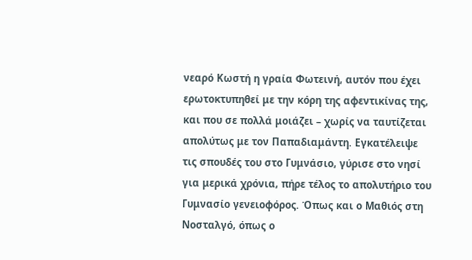νεαρό Κωστή η γραία Φωτεινή, αυτόν που έχει ερωτοκτυπηθεί με την κόρη της αφεντικίνας της, και που σε πολλά μοιάζει – χωρίς να ταυτίζεται απολύτως με τον Παπαδιαμάντη. Εγκατέλειψε τις σπουδές του στο Γυμνάσιο, γύρισε στο νησί για μερικά χρόνια, πήρε τέλος το απολυτήριο του Γυμνασίο γενειοφόρος. Όπως και ο Μαθιός στη Νοσταλγό, όπως ο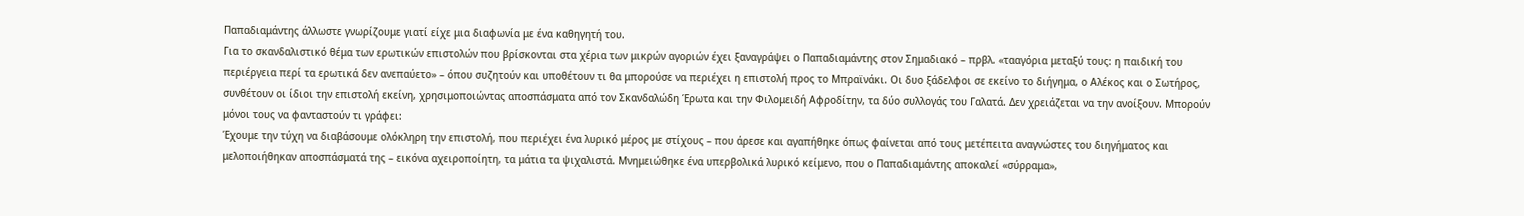Παπαδιαμάντης άλλωστε γνωρίζουμε γιατί είχε μια διαφωνία με ένα καθηγητή του.
Για το σκανδαλιστικό θέμα των ερωτικών επιστολών που βρίσκονται στα χέρια των μικρών αγοριών έχει ξαναγράψει ο Παπαδιαμάντης στον Σημαδιακό – πρβλ. «τααγόρια μεταξύ τους: η παιδική του περιέργεια περί τα ερωτικά δεν ανεπαύετο» – όπου συζητούν και υποθέτουν τι θα μπορούσε να περιέχει η επιστολή προς το Μπραϊνάκι. Οι δυο ξάδελφοι σε εκείνο το διήγημα, ο Αλέκος και ο Σωτήρος, συνθέτουν οι ίδιοι την επιστολή εκείνη, χρησιμοποιώντας αποσπάσματα από τον Σκανδαλώδη Έρωτα και την Φιλομειδή Αφροδίτην, τα δύο συλλογάς του Γαλατά. Δεν χρειάζεται να την ανοίξουν. Μπορούν μόνοι τους να φανταστούν τι γράφει:
Έχουμε την τύχη να διαβάσουμε ολόκληρη την επιστολή, που περιέχει ένα λυρικό μέρος με στίχους – που άρεσε και αγαπήθηκε όπως φαίνεται από τους μετέπειτα αναγνώστες του διηγήματος και μελοποιήθηκαν αποσπάσματά της – εικόνα αχειροποίητη, τα μάτια τα ψιχαλιστά. Μνημειώθηκε ένα υπερβολικά λυρικό κείμενο, που ο Παπαδιαμάντης αποκαλεί «σύρραμα»,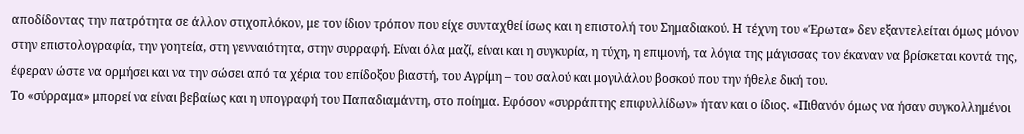αποδίδοντας την πατρότητα σε άλλον στιχοπλόκον, με τον ίδιον τρόπον που είχε συνταχθεί ίσως και η επιστολή του Σημαδιακού. Η τέχνη του «Έρωτα» δεν εξαντελείται όμως μόνον στην επιστολογραφία, την γοητεία, στη γενναιότητα, στην συρραφή. Είναι όλα μαζί, είναι και η συγκυρία, η τύχη, η επιμονή, τα λόγια της μάγισσας τον έκαναν να βρίσκεται κοντά της, έφεραν ώστε να ορμήσει και να την σώσει από τα χέρια του επίδοξου βιαστή, του Αγρίμη – του σαλού και μογιλάλου βοσκού που την ήθελε δική του.
Το «σύρραμα» μπορεί να είναι βεβαίως και η υπογραφή του Παπαδιαμάντη, στο ποίημα. Εφόσον «συρράπτης επιφυλλίδων» ήταν και ο ίδιος. «Πιθανόν όμως να ήσαν συγκολλημένοι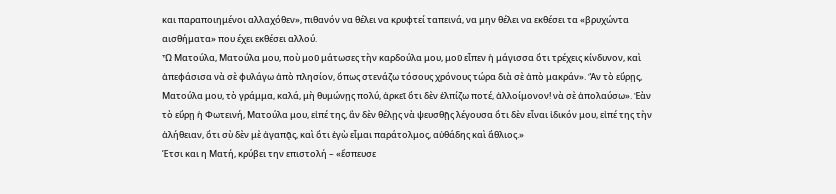και παραποιημένοι αλλαχόθεν», πιθανόν να θέλει να κρυφτεί ταπεινά, να μην θέλει να εκθέσει τα «βρυχώντα αισθήματα» που έχει εκθέσει αλλού.
Ὦ Ματούλα, Ματούλα μου, ποὺ μοῦ μάτωσες τὴν καρδούλα μου, μοῦ εἶπεν ἡ μάγισσα ὅτι τρέχεις κίνδυνον, καὶ ἀπεφάσισα νὰ σὲ φυλάγω ἀπὸ πλησίον, ὅπως στενάζω τόσους χρόνους τώρα διὰ σὲ ἀπὸ μακράν». Ἂν τὸ εὕρῃς, Ματούλα μου, τὸ γράμμα, καλά, μὴ θυμώνῃς πολύ, ἀρκεῖ ὅτι δὲν ἐλπίζω ποτέ, ἀλλοίμονον! νὰ σὲ ἀπολαύσω». Ἐὰν τὸ εὕρῃ ἡ Φωτεινή, Ματούλα μου, εἰπέ της, ἂν δὲν θέλῃς νὰ ψευσθῇς λέγουσα ὅτι δὲν εἶναι ἰδικόν μου, εἰπέ της τὴν ἀλήθειαν, ὅτι σὺ δὲν μὲ ἀγαπᾷς, καὶ ὅτι ἐγὼ εἶμαι παράτολμος, αὐθάδης καὶ ἄθλιος.»
Έτσι και η Ματή, κρύβει την επιστολή – «ἔσπευσε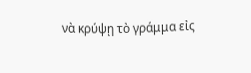νὰ κρύψῃ τὸ γράμμα εἰς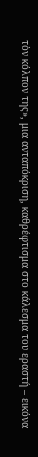τὸν κόλπον της», μια ανταπόκριση, καθρέφτισμα στο κάλεσμα του εραστή – εικόνα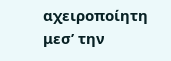αχειροποίητη μεσ’ την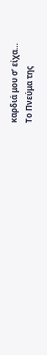καρδιά μου σ’ είχα…
Το Πνεύμα της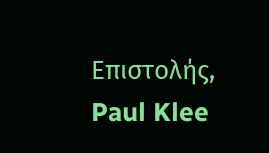Επιστολής, Paul Klee